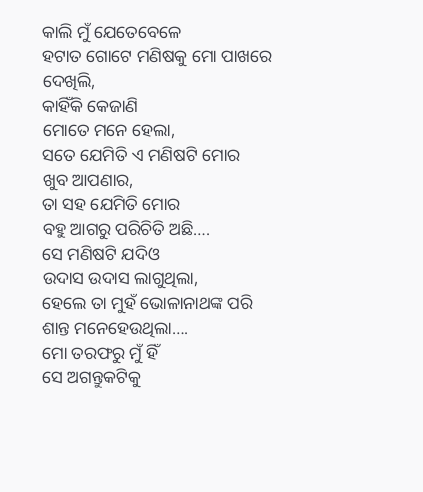କାଲି ମୁଁ ଯେତେବେଳେ
ହଟାତ ଗୋଟେ ମଣିଷକୁ ମୋ ପାଖରେ
ଦେଖିଲି,
କାହିଁକି କେଜାଣି
ମୋତେ ମନେ ହେଲା,
ସତେ ଯେମିତି ଏ ମଣିଷଟି ମୋର
ଖୁବ ଆପଣାର,
ତା ସହ ଯେମିତି ମୋର
ବହୁ ଆଗରୁ ପରିଚିତି ଅଛି….
ସେ ମଣିଷଟି ଯଦିଓ
ଉଦାସ ଉଦାସ ଲାଗୁଥିଲା,
ହେଲେ ତା ମୁହଁ ଭୋଳାନାଥଙ୍କ ପରି
ଶାନ୍ତ ମନେହେଉଥିଲା….
ମୋ ତରଫରୁ ମୁଁ ହିଁ
ସେ ଅଗନ୍ତୁକଟିକୁ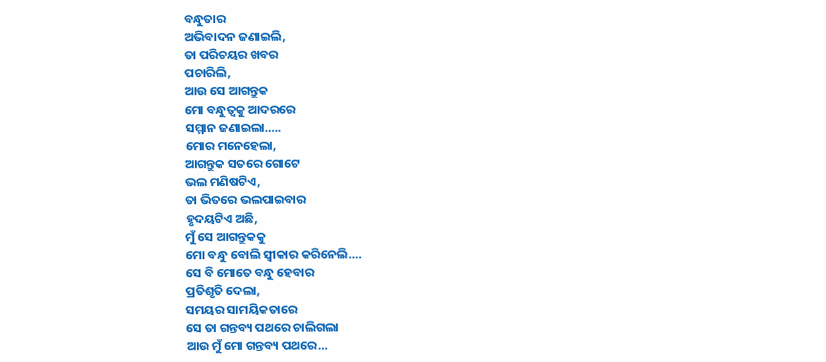ବନ୍ଧୁତାର
ଅଭିବାଦନ ଜଣାଇଲି,
ତା ପରିଚୟର ଖବର
ପଚାରିଲି,
ଆଉ ସେ ଆଗନ୍ତୁକ
ମୋ ବନ୍ଧୁତ୍ୱକୁ ଆଦରରେ
ସମ୍ମାନ ଜଣାଇଲା…..
ମୋର ମନେହେଲା,
ଆଗନ୍ତୁକ ସତରେ ଗୋଟେ
ଭଲ ମଣିଷଟିଏ,
ତା ଭିତରେ ଭଲପାଇବାର
ହୃଦୟଟିଏ ଅଛି,
ମୁଁ ସେ ଆଗନ୍ତୁକକୁ
ମୋ ବନ୍ଧୁ ବୋଲି ସ୍ୱୀକାର କରିନେଲି….
ସେ ବି ମୋତେ ବନ୍ଧୁ ହେବାର
ପ୍ରତିଶୃତି ଦେଲା,
ସମୟର ସାମୟିକତାରେ
ସେ ତା ଗନ୍ତବ୍ୟ ପଥରେ ଚାଲିଗଲା
ଆଉ ମୁଁ ମୋ ଗନ୍ତବ୍ୟ ପଥରେ…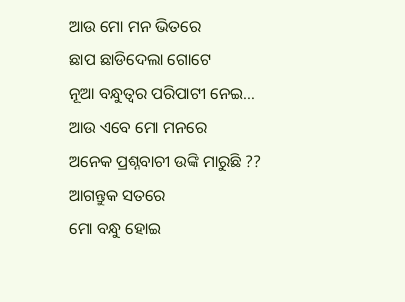ଆଉ ମୋ ମନ ଭିତରେ
ଛାପ ଛାଡିଦେଲା ଗୋଟେ
ନୂଆ ବନ୍ଧୁତ୍ୱର ପରିପାଟୀ ନେଇ…
ଆଉ ଏବେ ମୋ ମନରେ
ଅନେକ ପ୍ରଶ୍ନବାଚୀ ଉଙ୍କି ମାରୁଛି ??
ଆଗନ୍ତୁକ ସତରେ
ମୋ ବନ୍ଧୁ ହୋଇ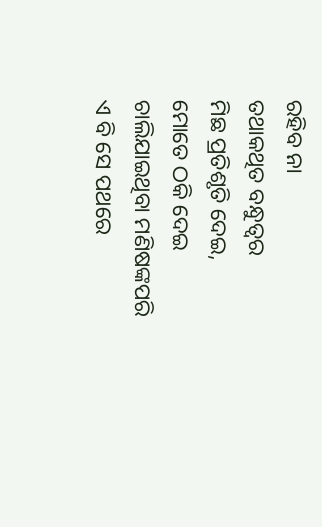ରହିବ ନା
ତଥାକଥିତ ବନ୍ଧୁତ୍ୱର
ମିଛ ପ୍ରତିଶୃତି ଦେଇ,
ମୋତେ ଠକି ଦେଇ
ଚାଲିଯାଇଥିବା ମଣିଷଙ୍କପରି
ଏ ବି ସେ ପଥରେ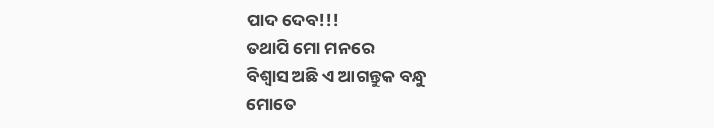ପାଦ ଦେବ!!!
ତଥାପି ମୋ ମନରେ
ବିଶ୍ୱାସ ଅଛି ଏ ଆଗନ୍ତୁକ ବନ୍ଧୁ
ମୋତେ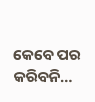କେବେ ପର କରିବନି…